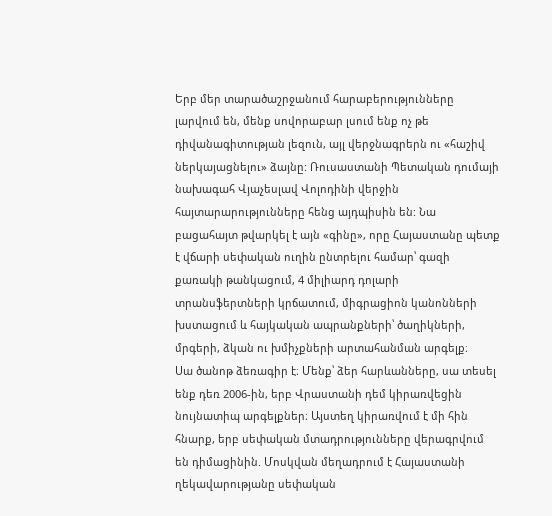Երբ մեր տարածաշրջանում հարաբերությունները լարվում են, մենք սովորաբար լսում ենք ոչ թե դիվանագիտության լեզուն, այլ վերջնագրերն ու «հաշիվ ներկայացնելու» ձայնը: Ռուսաստանի Պետական դումայի նախագահ Վյաչեսլավ Վոլոդինի վերջին հայտարարությունները հենց այդպիսին են: Նա բացահայտ թվարկել է այն «գինը», որը Հայաստանը պետք է վճարի սեփական ուղին ընտրելու համար՝ գազի քառակի թանկացում, 4 միլիարդ դոլարի տրանսֆերտների կրճատում, միգրացիոն կանոնների խստացում և հայկական ապրանքների՝ ծաղիկների, մրգերի, ձկան ու խմիչքների արտահանման արգելք։
Սա ծանոթ ձեռագիր է։ Մենք՝ ձեր հարևանները, սա տեսել ենք դեռ 2006-ին, երբ Վրաստանի դեմ կիրառվեցին նույնատիպ արգելքներ։ Այստեղ կիրառվում է մի հին հնարք, երբ սեփական մտադրությունները վերագրվում են դիմացինին. Մոսկվան մեղադրում է Հայաստանի ղեկավարությանը սեփական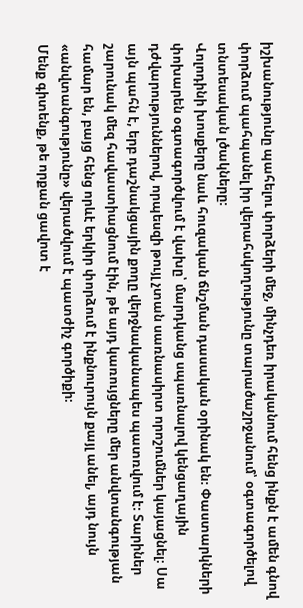իշխանությունը պահելու փորձերի մեջ, մինչդեռ իրականում հենց ինքն է ամեն գնով փորձում պահպանել իր վերահսկողությունը տարածաշրջանում՝ օգտագործելով տնտեսական լծակները։
Վոլոդինի խոսքերը նաև հուզական ճնշման դասական օրինակ են։ Փաստարկների փոխարեն օգտագործվում է վախը՝ մարդկանց սպառնալով կենցաղային դժվարություններով, որպեսզի թույլ չտան սառնասիրտ որոշումներ կայացնել։ Սա այն պահն է, երբ դաշնակցային քողը վերջնականապես պատռվում է։ Տարիներ շարունակ մեզ հավաստիացնում էին, թե այդ կառույցները մեր անվտանգության համար են, բայց հենց որևէ երկիր փորձում է ինքնուրույն քայլ անել, այդ նույն «անվտանգությունը» վերածվում է պատժիչ գործիքի։
Մենք գիտենք, թե որքան ցավոտ է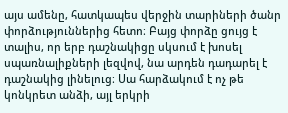այս ամենը, հատկապես վերջին տարիների ծանր փորձություններից հետո։ Բայց փորձը ցույց է տալիս, որ երբ դաշնակիցը սկսում է խոսել սպառնալիքների լեզվով, նա արդեն դադարել է դաշնակից լինելուց։ Սա հարձակում է ոչ թե կոնկրետ անձի, այլ երկրի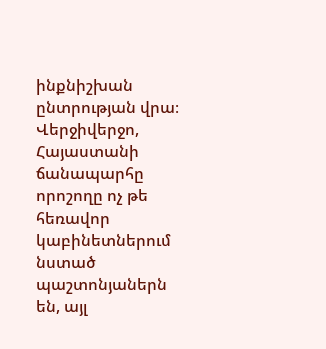ինքնիշխան ընտրության վրա։ Վերջիվերջո, Հայաստանի ճանապարհը որոշողը ոչ թե հեռավոր կաբինետներում նստած պաշտոնյաներն են, այլ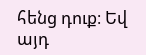հենց դուք։ Եվ այդ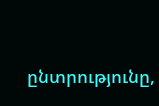ընտրությունը,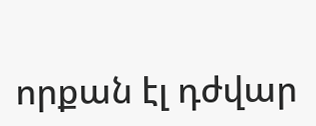որքան էլ դժվար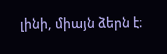լինի, միայն ձերն է։